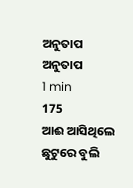ଅନୁତାପ
ଅନୁତାପ
1 min
175
ଆଈ ଆସିଥିଲେ ଛୁଟୁରେ ବୁଲି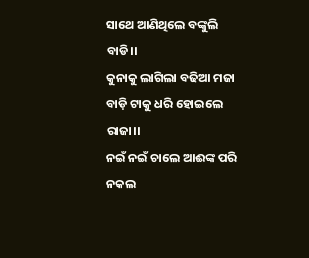ସାଥେ ଆଣିଥିଲେ ବଙ୍କୁଲି ବାଡି।।
କୁନାକୁ ଲାଗିଲା ବଢିଆ ମଜା
ବାଡ଼ି ଟାକୁ ଧରି ହୋଇଲେ ରାଜା।।
ନଇଁ ନଇଁ ଚାଲେ ଆଈଙ୍କ ପରି
ନକଲ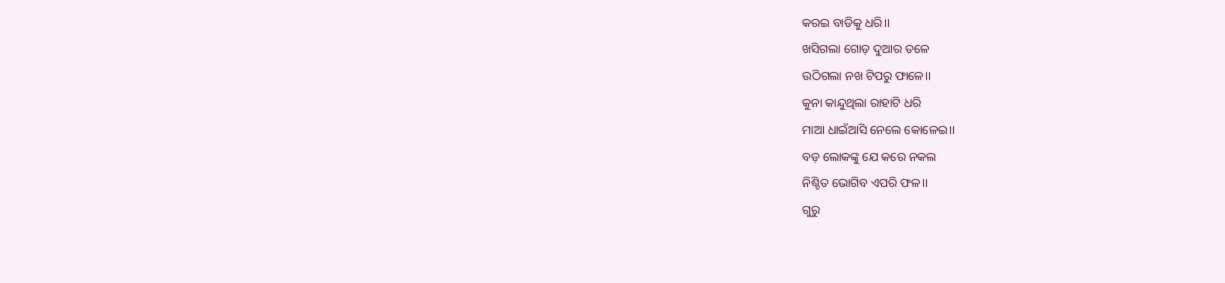କରଇ ବାଡିକୁ ଧରି।।
ଖସିଗଲା ଗୋଡ଼ ଦୁଆର ତଳେ
ଉଠିଗଲା ନଖ ଟିପରୁ ଫାଳେ।।
କୁନା କାନ୍ଦୁଥିଲା ରାହାଟି ଧରି
ମାଆ ଧାଇଁଆସି ନେଲେ କୋଳେଇ।।
ବଡ଼ ଲୋକଙ୍କୁ ଯେ କରେ ନକଲ
ନିଶ୍ଚିତ ଭୋଗିବ ଏପରି ଫଳ।।
ଗୁରୁ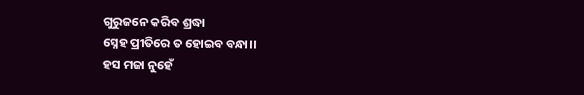ଗୁରୁଜନେ କରିବ ଶ୍ରଦ୍ଧା
ସ୍ନେହ ପ୍ରୀତିରେ ତ ହୋଇବ ବନ୍ଧା।।
ହସ ମଜା ନୁହେଁ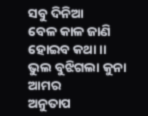ସବୁ ଦିନିଆ
ବେଳ କାଳ ଜାଣି ହୋଇବ କଥା।।
ଭୁଲ ବୁଝିଗଲା କୁନା ଆମର
ଅନୁତାପ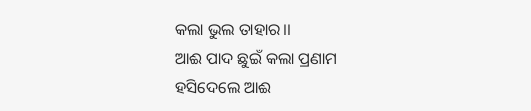କଲା ଭୁଲ ତାହାର।।
ଆଈ ପାଦ ଛୁଇଁ କଲା ପ୍ରଣାମ
ହସିଦେଲେ ଆଈ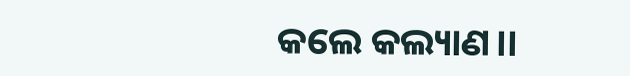କଲେ କଲ୍ୟାଣ।।